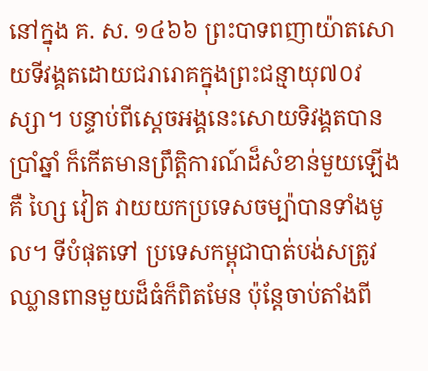នៅក្នុង គ. ស. ១៤៦៦ ព្រះបាទពញាយ៉ាតសោយទីវង្គតដោយជរារោគក្នុងព្រះជន្មាយុ៧០វស្សា។ បន្ទាប់ពីស្ដេចអង្គនេះសោយទិវង្គតបានប្រាំឆ្នាំ ក៏កើតមានព្រឹត្តិការណ៍ដ៏សំខាន់មួយឡើង គឺ ហ្សៃ វៀត វាយយកប្រទេសចម្ប៉ាបានទាំងមូល។ ទីបំផុតទៅ ប្រទេសកម្ពុជាបាត់បង់សត្រូវឈ្លានពានមួយដ៏ធំក៏ពិតមែន ប៉ុន្តែចាប់តាំងពី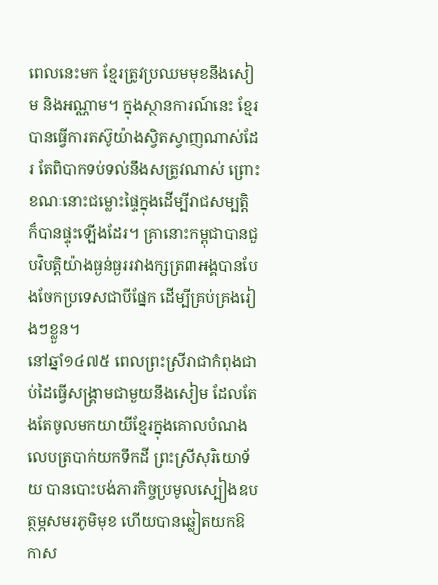ពេលនេះមក ខ្មែរត្រូវប្រឈមមុខនឹងសៀម និងអណ្ណាម។ ក្នុងស្ថានការណ៍នេះ ខ្មែរបានធ្វើការតស៊ូយ៉ាងស្វិតស្វាញណាស់ដែរ តែពិបាកទប់ទល់នឹងសត្រូវណាស់ ព្រោះខណៈនោះជម្លោះផ្ទៃក្នុងដើម្បីរាជសម្បត្តិ ក៏បានផ្ទុះឡើងដែរ។ គ្រានោះកម្ពុជាបានជួបវិបត្តិយ៉ាងធ្ងន់ធ្ងររវាងក្សត្រ៣អង្គបានបែងចែកប្រទេសជាបីផ្នែក ដើម្បីគ្រប់គ្រងរៀងៗខ្លួន។
នៅឆ្នាំ១៤៧៥ ពេលព្រះស្រីរាជាកំពុងជាប់ដៃធ្វើសង្គ្រាមជាមួយនឹងសៀម ដែលតែងតែចូលមកយាយីខ្មែរក្នុងគោលបំណងលេបត្របាក់យកទឹកដី ព្រះស្រីសុរិយោទ័យ បានបោះបង់ភារកិច្ចប្រមូលស្បៀងឧបត្ថម្ភសមរភូមិមុខ ហើយបានឆ្លៀតយកឱកាស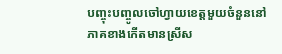បញ្ចុះបញ្ចូលចៅហ្វាយខេត្តមួយចំនួននៅភាគខាងកើតមានស្រីស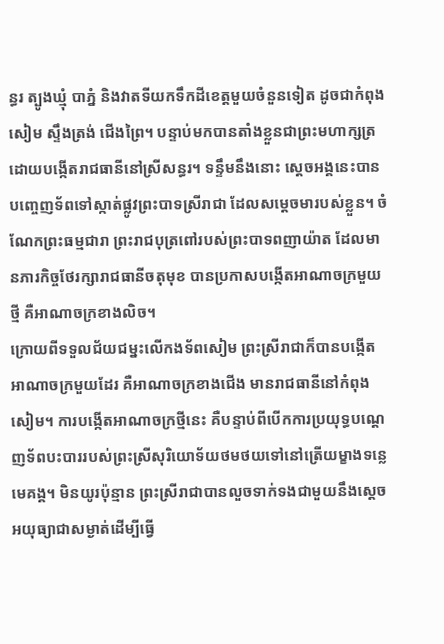ន្ធរ ត្បូងឃ្មុំ បាភ្នំ និងវាតទីយកទឹកដីខេត្តមួយចំនួនទៀត ដូចជាកំពុងសៀម ស្ទឹងត្រង់ ជើងព្រៃ។ បន្ទាប់មកបានតាំងខ្លួនជាព្រះមហាក្សត្រ ដោយបង្កើតរាជធានីនៅស្រីសន្ធរ។ ទន្ទឹមនឹងនោះ ស្ដេចអង្គនេះបានបញ្ចេញទ័ពទៅស្កាត់ផ្លូវព្រះបាទស្រីរាជា ដែលសម្ដេចមារបស់ខ្លួន។ ចំណែកព្រះធម្មជារា ព្រះរាជបុត្រពៅរបស់ព្រះបាទពញាយ៉ាត ដែលមានភារកិច្ចថែរក្សារាជធានីចតុមុខ បានប្រកាសបង្កើតអាណាចក្រមួយថ្មី គឺអាណាចក្រខាងលិច។
ក្រោយពីទទួលជ័យជម្នះលើកងទ័ពសៀម ព្រះស្រីរាជាក៏បានបង្កើតអាណាចក្រមួយដែរ គឺអាណាចក្រខាងជើង មានរាជធានីនៅកំពុងសៀម។ ការបង្កើតអាណាចក្រថ្មីនេះ គឺបន្ទាប់ពីបើកការប្រយុទ្ធបណ្ដេញទ័ពបះបាររបស់ព្រះស្រីសុរិយោទ័យថមថយទៅនៅត្រើយម្ខាងទន្លេមេគង្គ។ មិនយូរប៉ុន្មាន ព្រះស្រីរាជាបានលួចទាក់ទងជាមួយនឹងស្ដេចអយុធ្យាជាសម្ងាត់ដើម្បីធ្វើ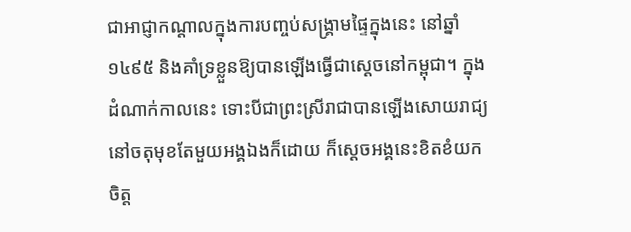ជាអាជ្ញាកណ្ដាលក្នុងការបញ្ចប់សង្គ្រាមផ្ទៃក្នុងនេះ នៅឆ្នាំ១៤៩៥ និងគាំទ្រខ្លួនឱ្យបានឡើងធ្វើជាស្ដេចនៅកម្ពុជា។ ក្នុងដំណាក់កាលនេះ ទោះបីជាព្រះស្រីរាជាបានឡើងសោយរាជ្យនៅចតុមុខតែមួយអង្គឯងក៏ដោយ ក៏ស្ដេចអង្គនេះខិតខំយកចិត្ត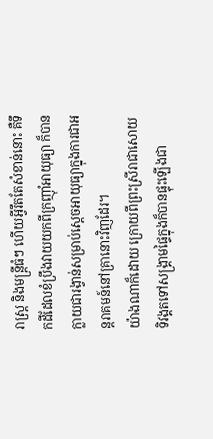រាស្រ្ត និងមន្ត្រីធំៗ ហើយអ្វីរឹតតែសំខាន់នោះ គឺទឹកដីដែលខំប្រឹងវាយយកពីក្រញ៉ាំអាយុធ្យា ក៏បានក្លាយជារង្វាន់សម្រាប់ស្ដេចអាយុធ្យាក្នុងការជាអន្តរាគមន៍នៅគ្រានោះវិញដែរ។
យ៉ាងណាក៏ដោយ ក្រោយពីព្រះស្រីរាជាសោយទិវង្គតទៅសង្គ្រាមផ្ទៃក្នុងក៏បានផ្ទុះឡើងជា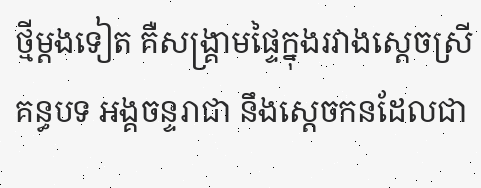ថ្មីម្តងទៀត គឺសង្គ្រាមផ្ទៃក្នុងរវាងស្ដេចស្រីគន្ធបទ អង្គចន្ទរាជា នឹងស្ដេចកនដែលជា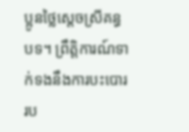ប្អូនថ្លៃស្តេចស្រីគន្ធបទ។ ព្រឹត្តិការណ៍ទាក់ទងនឹងការបះបោររប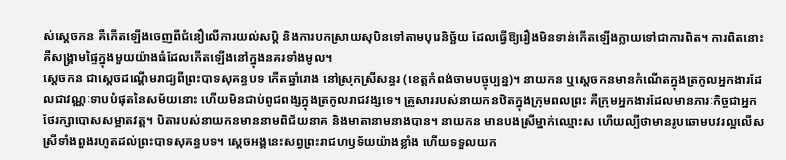ស់ស្ដេចកន គឺកើតឡើងចេញពីជំនឿលើការយល់សប្ដិ និងការបកស្រាយសុបិនទៅតាមបុរេនិច្ឆ័យ ដែលធ្វើឱ្យរឿងមិនទាន់កើតឡើងក្លាយទៅជាការពិត។ ការពិតនោះគឺសង្គ្រាមផ្ទៃក្នុងមួយយ៉ាងធំដែលកើតឡើងនៅក្នុងនគរទាំងមូល។
ស្ដេចកន ជាស្ដេចដណ្ដើមរាជ្យពីព្រះបាទសុគន្ធបទ កើតឆ្នាំរោង នៅស្រុកស្រីសន្ធរ (ខេត្តកំពង់ចាមបច្ចុប្បន្ន)។ នាយកន ឬស្ដេចកនមានកំណើតក្នុងត្រកូលអ្នកងារដែលជាវណ្ណៈទាបបំផុតនៃសម័យនោះ ហើយមិនជាប់ពូជពង្សក្នុងត្រកូលរាជវង្សទេ។ គ្រួសាររបស់នាយកនឋិតក្នុងក្រុមពលព្រះ គឺក្រុមអ្នកងារដែលមានភារៈកិច្ចជាអ្នកថែរក្សាបោសសម្អាតវត្ត។ បិតារបស់នាយកនមាននាមពិជ័យនាគ និងមាតានាមនាងបាន។ នាយកន មានបងស្រីម្នាក់ឈ្មោះស ហើយល្បីថាមានរូបឆោមបវរល្អលើសស្រីទាំងពួងរហូតដល់ព្រះបាទសុគន្ធបទ។ ស្តេចអង្គនេះសព្វព្រះរាជហឫទ័យយ៉ាងខ្លាំង ហើយទទួលយក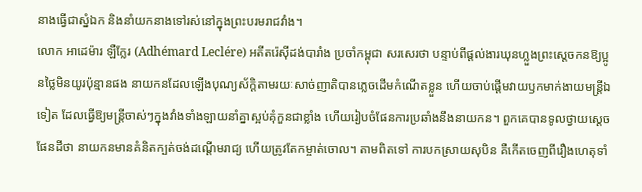នាងធ្វើជាស្នំឯក និងនាំយកនាងទៅរស់នៅក្នុងព្រះបរមរាជវាំង។
លោក អាដេម៉ារ ឡឺក្លែរ (Adhémard Leclére) អតីតរ៉េស៊ីដង់បារាំង ប្រចាំកម្ពុជា សរសេរថា បន្ទាប់ពីផ្ដល់ងារឃុនហ្លួងព្រះស្ដេចកនឱ្យប្អូនថ្លៃមិនយូរប៉ុន្មានផង នាយកនដែលឡើងបុណ្យស័ក្តិតាមរយៈសាច់ញាតិបានភ្លេចដើមកំណើតខ្លួន ហើយចាប់ផ្ដើមវាយឫកមាក់ងាយមន្ត្រីឯទៀត ដែលធ្វើឱ្យមន្ត្រីចាស់ៗក្នុងវាំងទាំងឡាយនាំគ្នាស្អប់គុំកួនជាខ្លាំង ហើយរៀបចំផែនការប្រឆាំងនឹងនាយកន។ ពួកគេបានទូលថ្វាយស្ដេចផែនដីថា នាយកនមានគំនិតក្បត់ចង់ដណ្ដើមរាជ្យ ហើយត្រូវតែកម្ចាត់ចោល។ តាមពិតទៅ ការបកស្រាយសុបិន គឺកើតចេញពីរឿងហេតុទាំ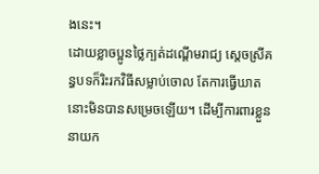ងនេះ។
ដោយខ្លាចប្អូនថ្លៃក្បត់ដណ្ដើមរាជ្យ ស្ដេចស្រីគន្ធបទក៏រិះរកវិធីសម្លាប់ចោល តែការធ្វើឃាតនោះមិនបានសម្រេចឡើយ។ ដើម្បីការពារខ្លួន នាយក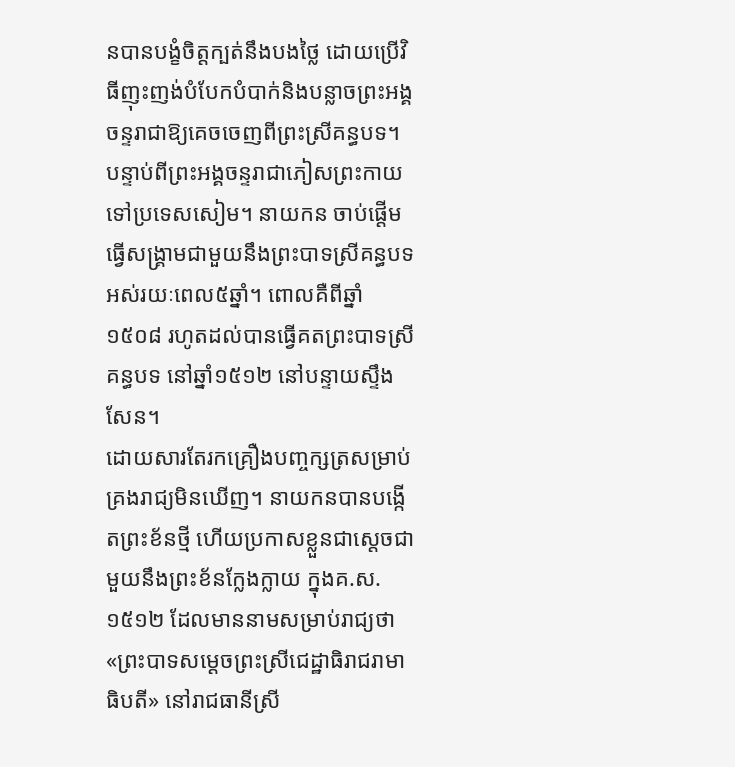នបានបង្ខំចិត្តក្បត់នឹងបងថ្លៃ ដោយប្រើវិធីញុះញង់បំបែកបំបាក់និងបន្លាចព្រះអង្គចន្ទរាជាឱ្យគេចចេញពីព្រះស្រីគន្ធបទ។ បន្ទាប់ពីព្រះអង្គចន្ទរាជាភៀសព្រះកាយទៅប្រទេសសៀម។ នាយកន ចាប់ផ្ដើមធ្វើសង្គ្រាមជាមួយនឹងព្រះបាទស្រីគន្ធបទអស់រយៈពេល៥ឆ្នាំ។ ពោលគឺពីឆ្នាំ១៥០៨ រហូតដល់បានធ្វើគតព្រះបាទស្រីគន្ធបទ នៅឆ្នាំ១៥១២ នៅបន្ទាយស្ទឹងសែន។
ដោយសារតែរកគ្រឿងបញ្ចក្សត្រសម្រាប់គ្រងរាជ្យមិនឃើញ។ នាយកនបានបង្កើតព្រះខ័នថ្មី ហើយប្រកាសខ្លួនជាស្តេចជាមួយនឹងព្រះខ័នក្លែងក្លាយ ក្នុងគ.ស. ១៥១២ ដែលមាននាមសម្រាប់រាជ្យថា «ព្រះបាទសម្ដេចព្រះស្រីជេដ្ឋាធិរាជរាមាធិបតី» នៅរាជធានីស្រី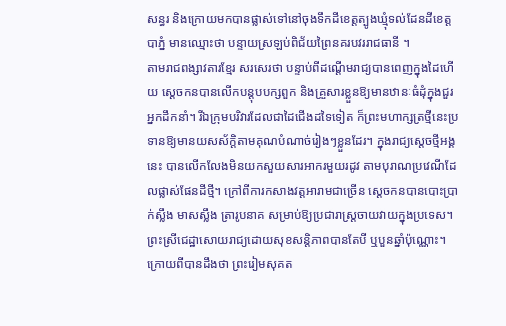សន្ធរ និងក្រោយមកបានផ្លាស់ទៅនៅចុងទឹកដីខេត្តត្បូងឃ្មុំទល់ដែនដីខេត្តបាភ្នំ មានឈ្មោះថា បន្ទាយស្រឡប់ពិជ័យព្រៃនគរបវររាជធានី ។
តាមរាជពង្សាវតារខ្មែរ សរសេរថា បន្ទាប់ពីដណ្ដើមរាជ្យបានពេញក្នុងដៃហើយ ស្ដេចកនបានលើកបន្តុបបក្សពួក និងគ្រួសារខ្លួនឱ្យមានឋានៈធំដុំក្នុងជួរអ្នកដឹកនាំ។ រីឯក្រុមបរិវារដែលជាដៃជើងដទៃទៀត ក៏ព្រះមហាក្សត្រថ្មីនេះប្រទានឱ្យមានយសស័ក្ដិតាមគុណបំណាច់រៀងៗខ្លួនដែរ។ ក្នុងរាជ្យស្តេចថ្មីអង្គនេះ បានលើកលែងមិនយកសួយសារអាករមួយរដូវ តាមបុរាណប្រវេណីដែលផ្លាស់ផែនដីថ្មី។ ក្រៅពីការកសាងវត្តអារាមជាច្រើន ស្ដេចកនបានបោះប្រាក់ស្លឹង មាសស្លឹង ត្រារូបនាគ សម្រាប់ឱ្យប្រជារាស្ត្រចាយវាយក្នុងប្រទេស។
ព្រះស្រីជេដ្ឋាសោយរាជ្យដោយសុខសន្តិភាពបានតែបី ឬបួនឆ្នាំប៉ុណ្ណោះ។ ក្រោយពីបានដឹងថា ព្រះរៀមសុគត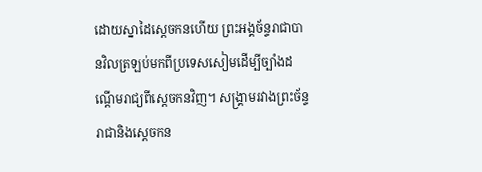ដោយស្នាដៃស្ដេចកនហើយ ព្រះអង្គច័ន្ទរាជាបានវិលត្រឡប់មកពីប្រទេសសៀមដើម្បីច្បាំងដណ្ដើមរាជ្យពីស្ដេចកនវិញ។ សង្គ្រាមរវាងព្រះច័ន្ទរាជានិងស្ដេចកន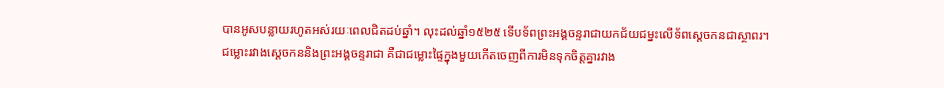បានអូសបន្លាយរហូតអស់រយៈពេលជិតដប់ឆ្នាំ។ លុះដល់ឆ្នាំ១៥២៥ ទើបទ័ពព្រះអង្គចន្ទរាជាយកជ័យជម្នះលើទ័ពស្ដេចកនជាស្ថាពរ។
ជម្លោះរវាងស្ដេចកននិងព្រះអង្គចន្ទរាជា គឺជាជម្លោះផ្ទៃក្នុងមួយកើតចេញពីការមិនទុកចិត្តគ្នារវាង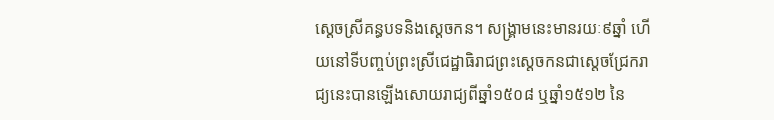ស្តេចស្រីគន្ធបទនិងស្ដេចកន។ សង្គ្រាមនេះមានរយៈ៩ឆ្នាំ ហើយនៅទីបញ្ចប់ព្រះស្រីជេដ្ឋាធិរាជព្រះស្ដេចកនជាស្ដេចជ្រែករាជ្យនេះបានឡើងសោយរាជ្យពីឆ្នាំ១៥០៨ ឬឆ្នាំ១៥១២ នៃ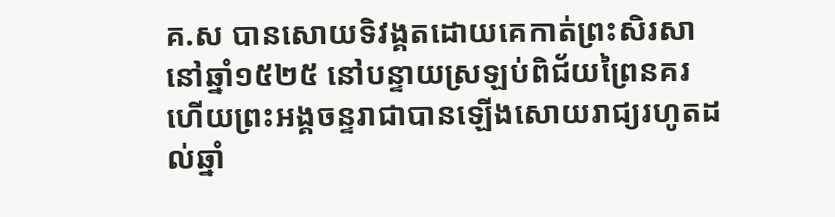គ.ស បានសោយទិវង្គតដោយគេកាត់ព្រះសិរសា នៅឆ្នាំ១៥២៥ នៅបន្ទាយស្រឡប់ពិជ័យព្រៃនគរ ហើយព្រះអង្គចន្ទរាជាបានឡើងសោយរាជ្យរហូតដល់ឆ្នាំ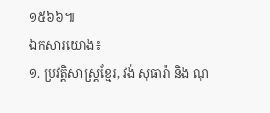១៥៦៦៕
ឯកសារយោង៖
១. ប្រវត្តិសាស្រ្តខ្មែរ, វង់ សុធារ៉ា និង ណុ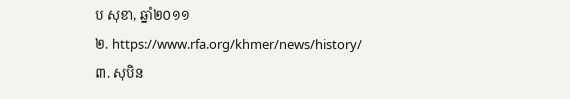ប សុខា, ឆ្នាំ២០១១
២. https://www.rfa.org/khmer/news/history/
៣. សុបិន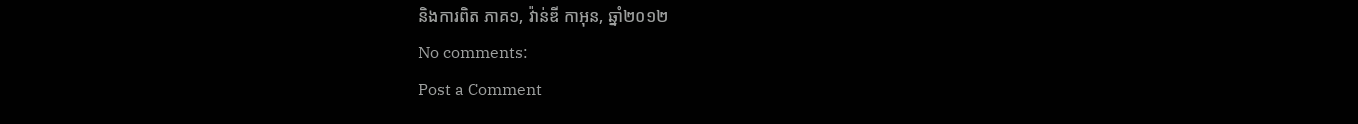និងការពិត ភាគ១, វ៉ាន់ឌី កាអុន, ឆ្នាំ២០១២
No comments:
Post a Comment